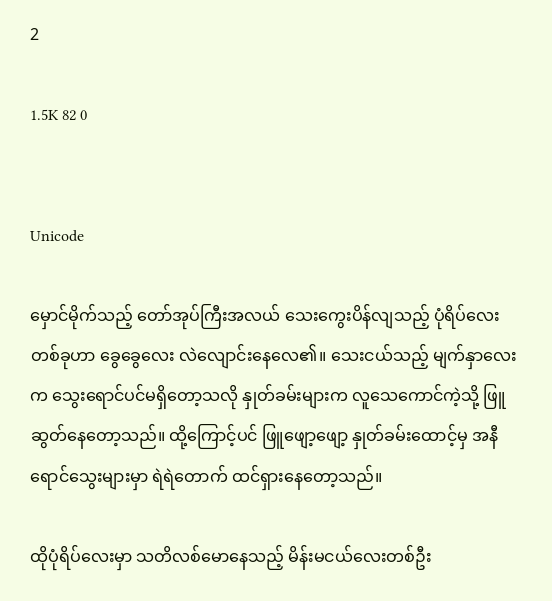2

1.5K 82 0


Unicode

မှောင်မိုက်သည့် တော်အုပ်ကြီးအလယ် သေးကွေးပိန်လျသည့် ပုံရိပ်လေးတစ်ခုဟာ ခွေခွေလေး လဲလျောင်းနေလေ၏။ သေးငယ်သည့် မျက်နှာလေးက သွေးရောင်ပင်မရှိတော့သလို နှုတ်ခမ်းများက လူသေကောင်ကဲ့သို့ ဖြူဆွတ်နေတော့သည်။ ထို့ကြောင့်ပင် ဖြူဖျော့ဖျော့ နှုတ်ခမ်းထောင့်မှ အနီရောင်သွေးများမှာ ရဲရဲတောက် ထင်ရှားနေတော့သည်။

ထိုပုံရိပ်လေးမှာ သတိလစ်မောနေသည့် မိန်းမငယ်လေးတစ်ဦး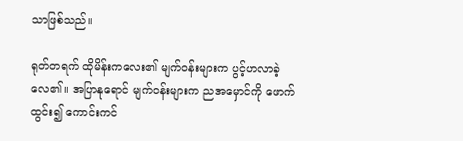သာဖြစ်သည်။

ရုတ်တရက် ထိုမိန်းကလေး၏ မျက်ဝန်းများက ပွင့်ဟလာခဲ့လေ၏။ အပြာနုရောင် မျက်ဝန်းများက ညအမှောင်ကို ဖောက်ထွင်း၍ ကောင်းကင်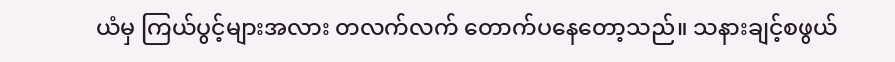ယံမှ ကြယ်ပွင့်များအလား တလက်လက် တောက်ပနေတော့သည်။ သနားချင့်စဖွယ်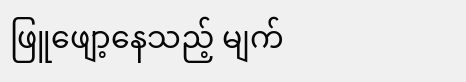ဖြူဖျော့နေသည့် မျက်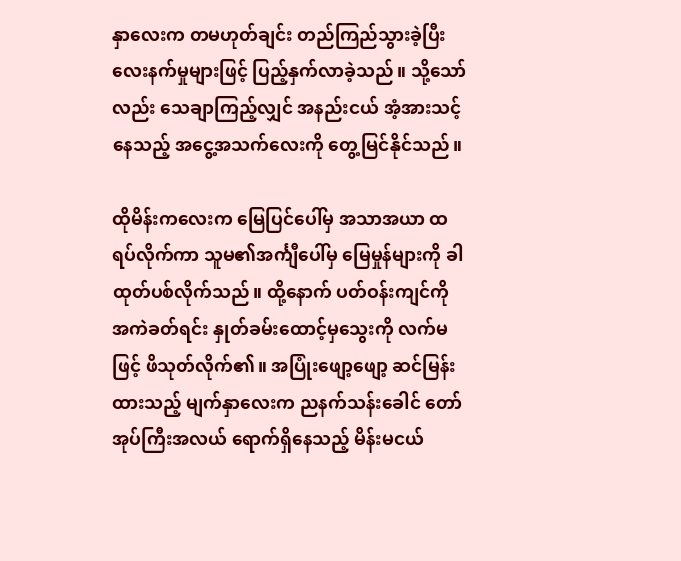နှာလေးက တမဟုတ်ချင်း တည်ကြည်သွားခဲ့ပြီး လေးနက်မှုများဖြင့် ပြည့်နှက်လာခဲ့သည်။ သို့သော်လည်း သေချာကြည့်လျှင် အနည်းငယ် အံ့အားသင့်နေသည့် အငွေ့အသက်လေးကို တွေ့မြင်နိုင်သည်။

ထိုမိန်းကလေးက မြေပြင်ပေါ်မှ အသာအယာ ထရပ်လိုက်ကာ သူမ၏အင်္ကျီပေါ်မှ မြေမှုန်များကို ခါထုတ်ပစ်လိုက်သည်။ ထို့နောက် ပတ်ဝန်းကျင်ကို အကဲခတ်ရင်း နှုတ်ခမ်းထောင့်မှသွေးကို လက်မဖြင့် ဖိသုတ်လိုက်၏။ အပြုံးဖျော့ဖျော့ ဆင်မြန်းထားသည့် မျက်နှာလေးက ညနက်သန်းခေါင် တော်အုပ်ကြီးအလယ် ရောက်ရှိနေသည့် မိန်းမငယ်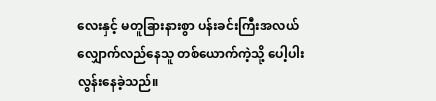လေးနှင့် မတူခြားနားစွာ ပန်းခင်းကြီးအလယ် လျှောက်လည်နေသူ တစ်ယောက်ကဲ့သို့ ပေါ့ပါးလွန်းနေခဲ့သည်။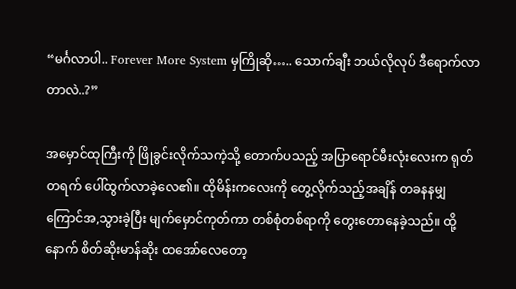“မင်္ဂလာပါ.. Forever More System မှကြိုဆို….. သောက်ချီး ဘယ်လိုလုပ် ဒီရောက်လာတာလဲ..?”

အမှောင်ထုကြီးကို ဖြိုခွင်းလိုက်သကဲ့သို့ တောက်ပသည့် အပြာရောင်မီးလုံးလေးက ရုတ်တရက် ပေါ်ထွက်လာခဲ့လေ၏။ ထိုမိန်းကလေးကို တွေ့လိုက်သည့်အချိန် တခနနမျှ ကြောင်အ,သွားခဲ့ပြီး မျက်မှောင်ကုတ်ကာ တစ်စုံတစ်ရာကို တွေးတောနေခဲ့သည်။ ထို့နောက် စိတ်ဆိုးမာန်ဆိုး ထအော်လေတော့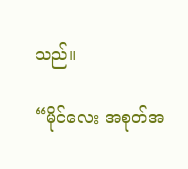သည်။

“မိုင်လေး အစုတ်အ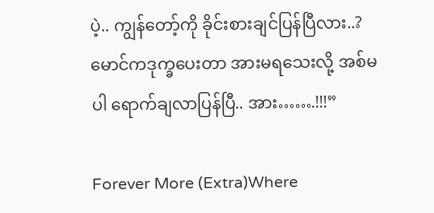ပဲ့.. ကျွန်တော့်ကို ခိုင်းစားချင်ပြန်ပြီလား..? မောင်ကဒုက္ခပေးတာ အားမရသေးလို့ အစ်မပါ ရောက်ချလာပြန်ပြီ.. အား…….!!!”

Forever More (Extra)Where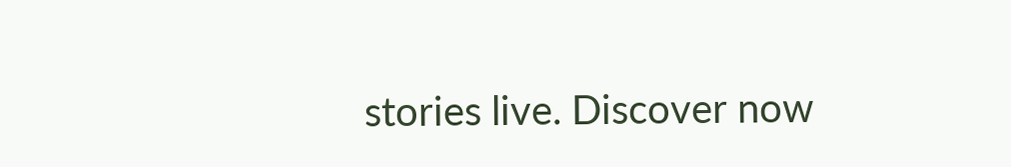stories live. Discover now